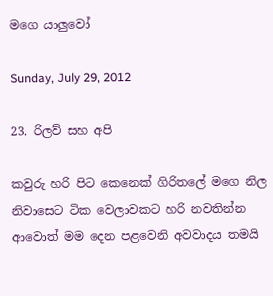මගෙ යාලුවෝ

Sunday, July 29, 2012

23. රිලව් සහ අපි

කවුරු හරි පිට කෙනෙක් ගිරිතලේ මගෙ නිල නිවාසෙට ටික වෙලාවකට හරි නවතින්න ආවොත් මම දෙන පළවෙනි අවවාදය තමයි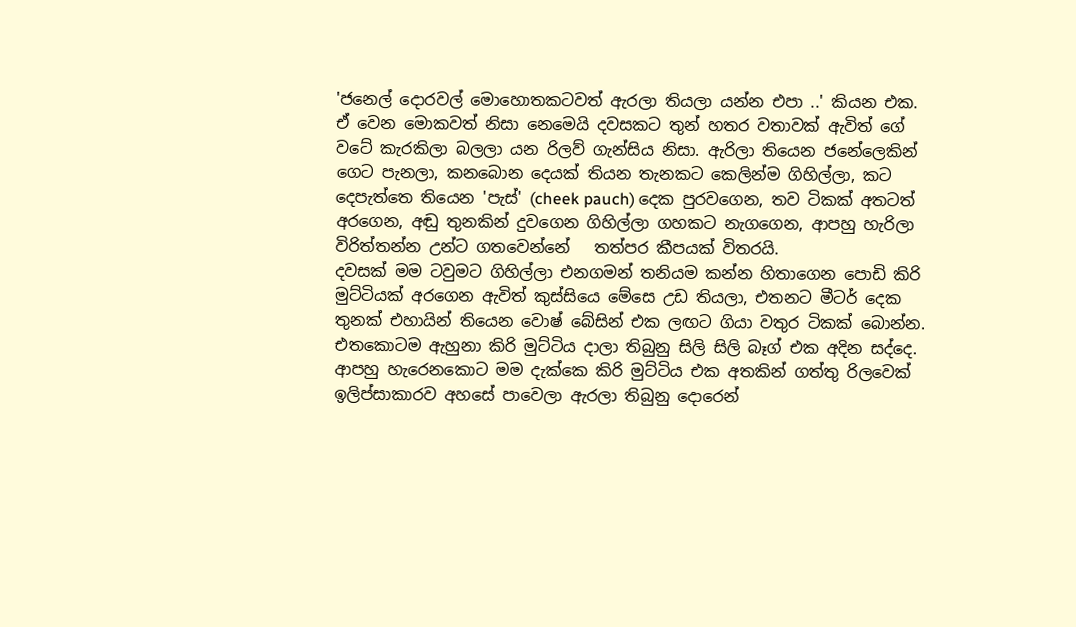'ජනෙල් දොරවල් මොහොතකටවත් ඇරලා තියලා යන්න එපා ..' කියන එක. ඒ වෙන මොකවත් නිසා නෙමෙයි දවසකට තුන් හතර වතාවක් ඇවිත් ගේ වටේ කැරකිලා බලලා යන රිලව් ගැන්සිය නිසා. ඇරිලා තියෙන ජනේලෙකින් ගෙට පැනලා, කනබොන දෙයක් තියන තැනකට කෙලින්ම ගිහිල්ලා, කට දෙපැත්තෙ තියෙන 'පැස්' (cheek pauch) දෙක පුරවගෙන, තව ටිකක් අතටත් අරගෙන, අඬු තුනකින් දුවගෙන ගිහිල්ලා ගහකට නැගගෙන, ආපහු හැරිලා විරිත්තන්න උන්ට ගතවෙන්නේ   තත්පර කීපයක් විතරයි.
දවසක් මම ටවුමට ගිහිල්ලා එනගමන් තනියම කන්න හිතාගෙන පොඩි කිරි මුට්ටියක් අරගෙන ඇවිත් කුස්සියෙ මේසෙ උඩ තියලා, එතනට මීටර් දෙක තුනක් එහායින් තියෙන වොෂ් බේසින් එක ලඟට ගියා වතුර ටිකක් බොන්න. එතකොටම ඇහුනා කිරි මුට්ටිය දාලා තිබුනු සිලි සිලි බෑග් එක අදින සද්දෙ. ආපහු හැරෙනකොට මම දැක්කෙ කිරි මුට්ටිය එක අතකින් ගත්තු රිලවෙක්  ඉලිප්සාකාරව අහසේ පාවෙලා ඇරලා තිබුනු දොරෙන්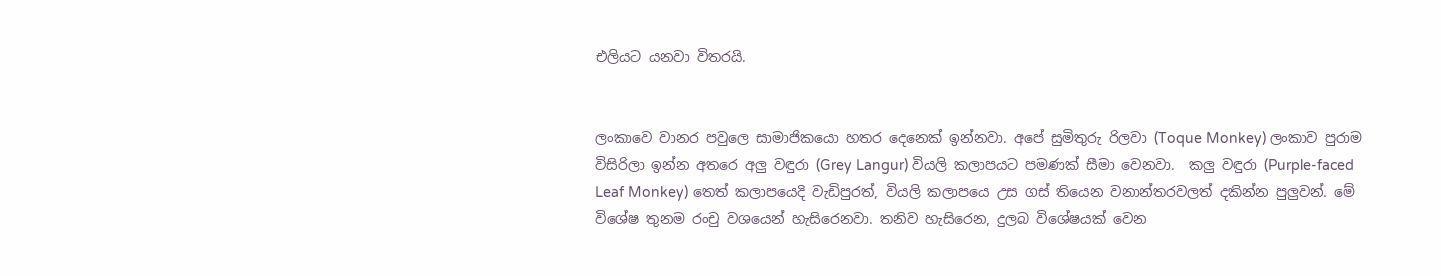එලියට යනවා විතරයි.


ලංකාවෙ වානර පවුලෙ සාමාජිකයො හතර දෙනෙක් ඉන්නවා. අපේ සුමිතුරු රිලවා (Toque Monkey) ලංකාව පුරාම විසිරිලා ඉන්න අතරෙ අලු වඳුරා (Grey Langur) වියලි කලාපයට පමණක් සීමා වෙනවා.  කලු වඳුරා (Purple-faced Leaf Monkey) තෙත් කලාපයෙදි වැඩිපුරත්, වියලි කලාපයෙ උස ගස් තියෙන වනාන්තරවලත් දකින්න පුලුවන්. මේ විශේෂ තුනම රංචු වශයෙන් හැසිරෙනවා. තනිව හැසිරෙන, දුලබ විශේෂයක් වෙන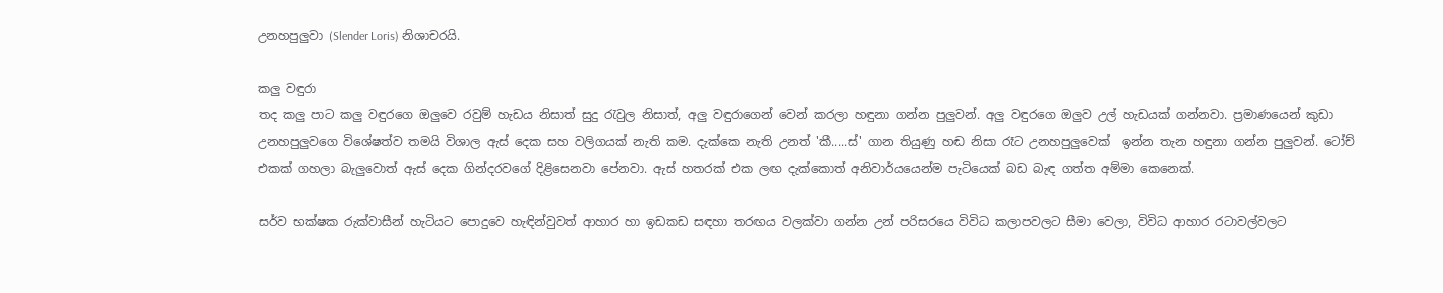උනහපුලුවා (Slender Loris) නිශාචරයි.

කලු වඳුරා
තද කලු පාට කලු වඳුරගෙ ඔලුවෙ රවුම් හැඩය නිසාත් සුදු ‍රැවුල නිසාත්, අලු වඳුරාගෙන් වෙන් කරලා හඳුනා ගන්න පුලුවන්. අලු වඳුරගෙ ඔලුව උල් හැඩයක් ගන්නවා. ප්‍රමාණයෙන් කුඩා උනහපුලුවගෙ විශේෂත්ව තමයි විශාල ඇස් දෙක සහ වලිගයක් නැති කම. දැක්කෙ නැති උනත් 'කී.....ස්' ගාන තියුණු හඬ නිසා රෑට උනහපුලුවෙක්  ඉන්න තැන හඳුනා ගන්න පුලුවන්. ටෝච් එකක් ගහලා බැලුවොත් ඇස් දෙක ගින්දරවගේ දිළිසෙනවා පේනවා. ඇස් හතරක් එක ලඟ දැක්කොත් අනිවාර්යයෙන්ම පැටියෙක් බඩ බැඳ ගත්ත අම්මා කෙනෙක්.

සර්ව භක්ෂක රුක්වාසීන් හැටියට පොදුවෙ හැඳින්වුවත් ආහාර හා ඉඩකඩ සඳහා තරඟය වලක්වා ගන්න උන් පරිසරයෙ විවිධ කලාපවලට සීමා වෙලා, විවිධ ආහාර රටාවල්වලට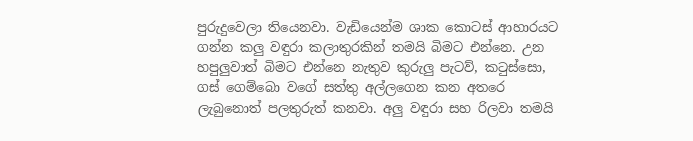පුරුදුවෙලා තියෙනවා. වැඩියෙන්ම ශාක කොටස් ආහාරයට ගන්න කලු වඳුරා කලාතුරකින් තමයි බිමට එන්නෙ. උන හපුලුවාත් බිමට එන්නෙ නැතුව කුරුලු පැටව්, ක‍ටුස්සො, ගස් ගෙම්බො වගේ සත්තු අල්ලගෙන කන අතරෙ ලැබුනොත් පලතුරුත් කනවා. අලු වඳුරා සහ රිලවා තමයි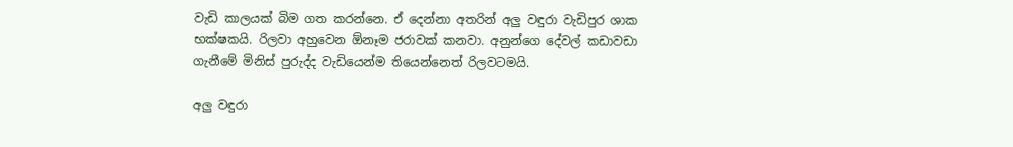වැඩි කාලයක් බිම ගත කරන්නෙ. ඒ දෙන්නා අතරින් අලු වඳුරා වැඩිපුර ශාක භක්ෂකයි. රිලවා අහුවෙන ඕනෑම ජරාවක් කනවා. අනුන්ගෙ දේවල් කඩාවඩා ගැනීමේ මිනිස් පුරුද්ද වැඩියෙන්ම තියෙන්නෙත් රිලවටමයි.

අලු වඳුරා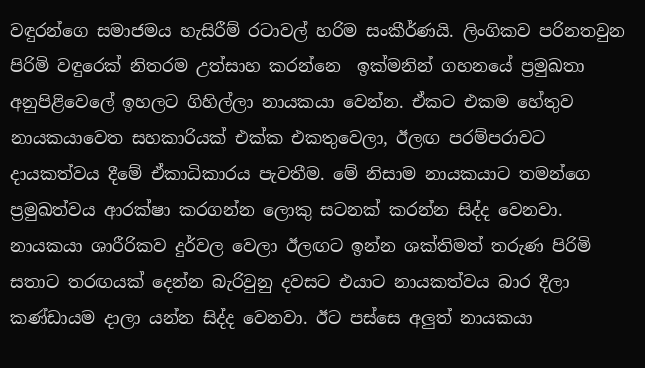වඳුරන්ගෙ සමාජමය හැසිරීම් රටාවල් හරිම සංකීර්ණයි. ලිංගිකව පරිනතවුන පිරිමි වඳුරෙක් නිතරම උත්සාහ කරන්නෙ  ඉක්මනින් ගහනයේ ප්‍රමුඛතා අනුපිළිවෙලේ ඉහලට ගිහිල්ලා නායකයා වෙන්න. ඒකට එකම හේතුව නායකයාවෙත සහකාරියක් එක්ක එකතුවෙලා, ඊලඟ පරම්පරාවට දායකත්වය දීමේ ඒකාධිකාරය පැවතීම. මේ නිසාම නායකයාට තමන්ගෙ ප්‍රමුඛත්වය ආරක්ෂා කරගන්න ලොකු සටනක් කරන්න සිද්ද වෙනවා. නායකයා ශාරීරිකව දුර්වල වෙලා ඊලඟට ඉන්න ශක්තිමත් තරුණ පිරිමි සතාට තරඟයක් දෙන්න බැරිවුනු දවසට එයාට නායකත්වය බාර දීලා කණ්ඩායම දාලා යන්න සිද්ද වෙනවා. ඊට පස්සෙ අලුත් නායකයා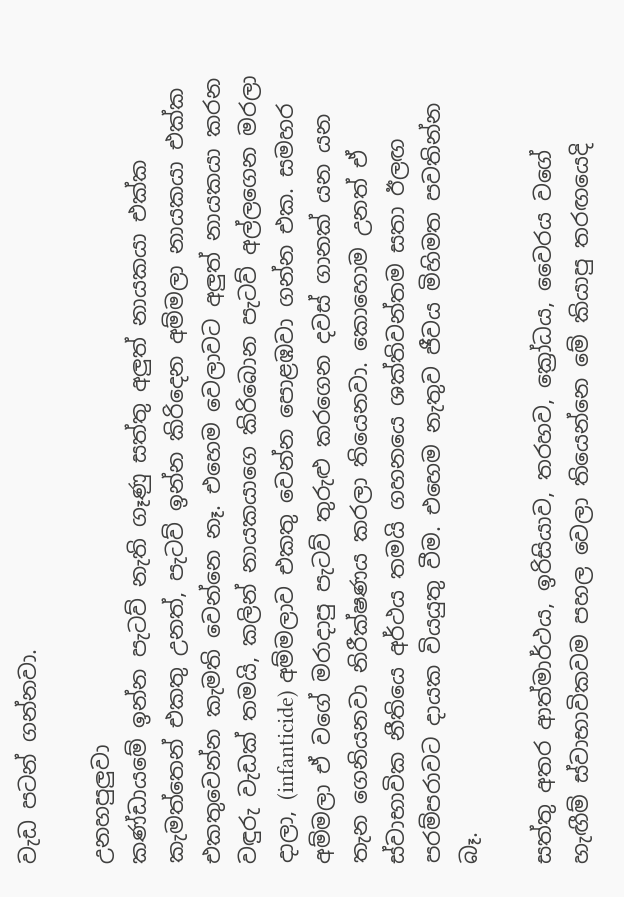වැඩ පටන් ගන්නවා.

උනහපුලුවා
කණ්ඩායමේ ඉන්න පැටව් නැති ගෑණු සත්තු අලුත් නායකයා එක්ක කැමත්තෙන් එකතු උනත්, පැටව් ඉන්න කිරිදෙන අම්මලා නායකයා එක්ක එකතුවෙන්න කැමති වෙන්නෙ නෑ. එහෙම වෙලාවට අලුත් නායකයා කරන වඳුරු වැඩක් තමයි, කලින් නායකයාගෙ කිරිබොන පැටව් අල්ලගෙන මරලා දාලා, (infanticide) අම්මලාව එකතු වෙන්න පොළඹවා ගන්න එක. සමහර අම්මලා ඒ වගේ මරාදාපු පැටව් තුරුළු කරගෙන දවස් ගානක් යන යන තැන ගෙනියනවා නිරීක්ෂණය කරලා තියෙනවා. කොහොම උනත් ඒ ස්වාභාවික නීතියෙ අර්ථය තමයි ගහනයෙ ශක්තිවන්තම සතා ඊලඟ පරම්පරාවට දායක වියයුතු වීම. එහෙම නැතුව ජීවය මිහිමත පවතින්න බෑ.

සත්තු අතර ආත්මාර්ථය, ඉරිසියාව, තරහව, ක්‍රෝධය, වෛරය වගේ හැඟීම් ස්වාභාවිකවම පහල වෙලා තියෙන්නෙ මේ කියාපු තරඟයෙදි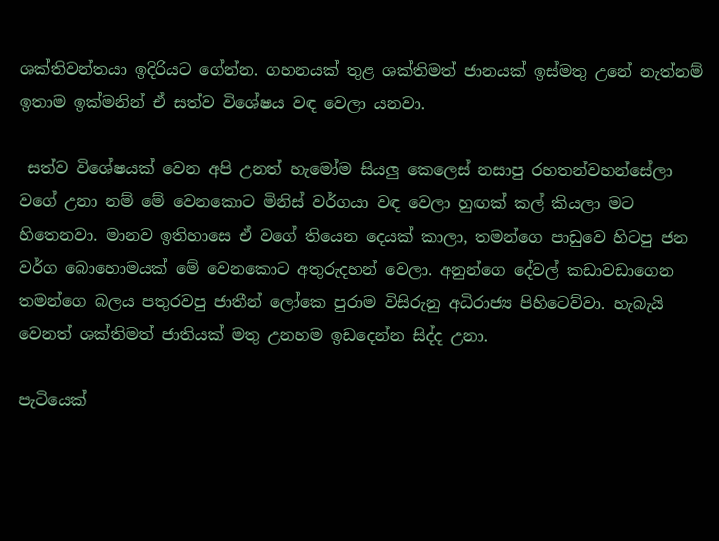ශක්තිවන්තයා ඉදිරියට ගේන්න. ගහනයක් තුළ ශක්තිමත් ජානයක් ඉස්මතු උනේ නැත්නම් ඉතාම ඉක්මනින් ඒ සත්ව විශේෂය වඳ වෙලා යනවා.

 සත්ව විශේෂයක් වෙන අපි උනත් හැමෝම සියලු කෙලෙස් නසාපු රහතන්වහන්සේලා වගේ උනා නම් මේ වෙනකොට මිනිස් වර්ගයා වඳ වෙලා හුඟක් කල් කියලා මට හිතෙනවා. මානව ඉතිහාසෙ ඒ වගේ තියෙන දෙයක් කාලා, තමන්ගෙ පාඩුවෙ හිටපු ජන වර්ග බොහොමයක් මේ වෙනකොට අතුරුදහන් වෙලා. අනුන්ගෙ දේවල් කඩාවඩාගෙන තමන්ගෙ බලය පතුරවපු ජාතීන් ලෝකෙ පුරාම විසිරුනු අධිරාජ්‍ය පිහිටෙව්වා. හැබැයි වෙනත් ශක්තිමත් ජාතියක් මතු උනහම ඉඩදෙන්න සිද්ද උනා.

පැටියෙක්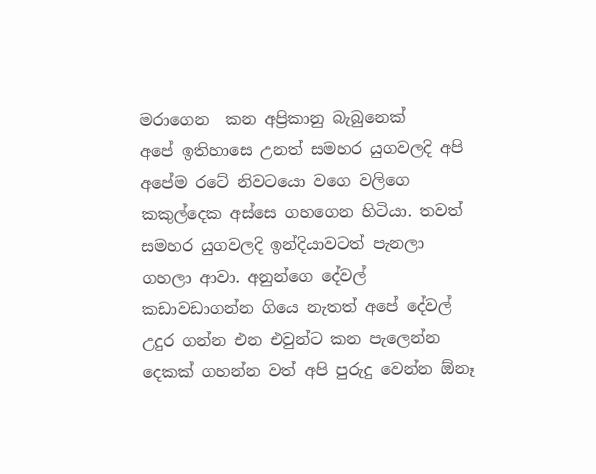මරාගෙන  කන අප්‍රිකානු බැබුනෙක්
අපේ ඉතිහාසෙ උනත් සමහර යුගවලදි අපි අපේම රටේ නිවටයො වගෙ වලිගෙ කකුල්දෙක අස්සෙ ගහගෙන හිටියා. තවත් සමහර යුගවලදි ඉන්දියාවටත් පැනලා ගහලා ආවා. අනුන්ගෙ දේවල් කඩාවඩාගන්න ගියෙ නැතත් අපේ දේවල් උදුර ගන්න එන එවුන්ට කන පැලෙන්න දෙකක් ගහන්න වත් අපි පුරුදු වෙන්න ඕනෑ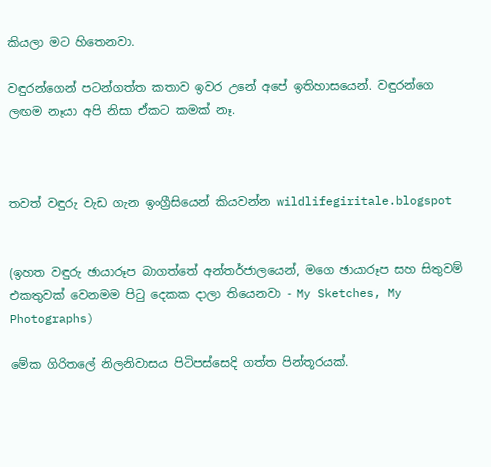කියලා මට හිතෙනවා.

වඳුරන්ගෙන් පටන්ගත්ත කතාව ඉවර උනේ අපේ ඉතිහාසයෙන්. වඳුරන්ගෙ ලඟම නෑයා අපි නිසා ඒකට කමක් නෑ.



තවත් වඳුරු වැඩ ගැන ඉංග්‍රීසියෙන් කියවන්න wildlifegiritale.blogspot


(ඉහත වඳුරු ඡායාරූප බාගත්තේ අන්තර්ජාලයෙන්, මගෙ ඡායාරූප සහ සිතුවම් එකතුවක් වෙනමම පි‍ටු දෙකක දාලා තියෙනවා - My Sketches, My Photographs)

මේක ගිරිතලේ නිලනිවාසය පිටිපස්සෙදි ගත්ත පින්තූරයක්.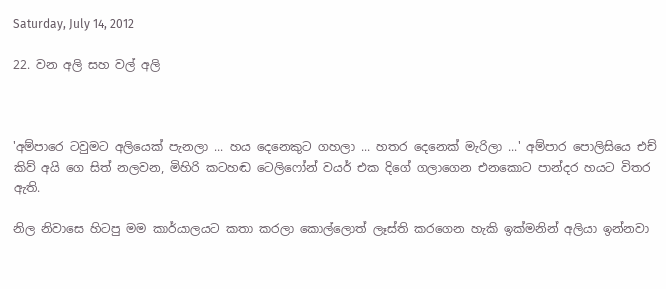Saturday, July 14, 2012

22. වන අලි සහ වල් අලි



'අම්පාරෙ ටවුමට අලියෙක් පැනලා ... හය දෙනෙකුට ගහලා ... හතර දෙනෙක් මැරිලා ...' අම්පාර පොලිසියෙ එච් කිව් අයි ගෙ සිත් නලවන, මිහිරි කටහඬ ටෙලිෆෝන් වයර් එක දිගේ ගලාගෙන එනකොට පාන්දර හයට විතර ඇති.

නිල නිවාසෙ හිටපු මම කාර්යාලයට කතා කරලා කොල්ලොත් ලෑස්ති කරගෙන හැකි ඉක්මනින් අලියා ඉන්නවා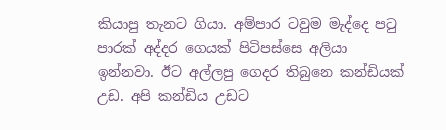කියාපු තැනට ගියා. අම්පාර ටවුම මැද්දෙ ප‍ටු පාරක් අද්දර ගෙයක් පිටිපස්සෙ අලියා ඉන්නවා. ඊට අල්ලපු ගෙදර තිබුනෙ කන්ඩියක් උඩ. අපි කන්ඩිය උඩට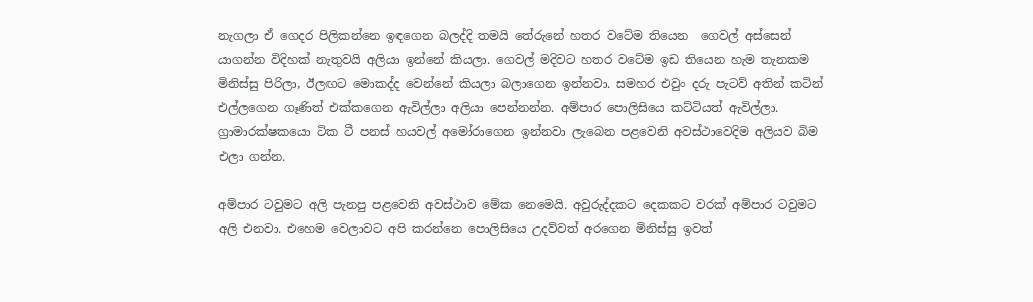නැගලා ඒ ගෙදර පිලිකන්නෙ ඉඳගෙන බලද්දි තමයි තේරුනේ හතර වටේම තියෙන  ගෙවල් අස්සෙන් යාගන්න විදිහක් නැතුවයි අලියා ඉන්නේ කියලා. ගෙවල් මදිවට හතර වටේම ඉඩ තියෙන හැම තැනකම මිනිස්සු පිරිලා, ඊලඟට මොකද්ද වෙන්නේ කියලා බලාගෙන ඉන්නවා. සමහර එවුං දරු පැටව් අතින් කටින් එල්ලගෙන ගෑණිත් එක්කගෙන ඇවිල්ලා අලියා පෙන්නන්න. අම්පාර පොලිසියෙ කට්ටියත් ඇවිල්ලා. ග්‍රාමාරක්ෂකයො ටික ටී පනස් හයවල් අමෝරාගෙන ඉන්නවා ලැබෙන පළවෙනි අවස්ථාවෙදිම අලියව බිම එලා ගන්න.

අම්පාර ටවුමට අලි පැනපු පළවෙනි අවස්ථාව මේක නෙමෙයි. අවුරුද්දකට දෙකකට වරක් අම්පාර ටවුමට අලි එනවා. එහෙම වෙලාවට අපි කරන්නෙ පොලිසියෙ උදව්වත් අරගෙන මිනිස්සු ඉවත්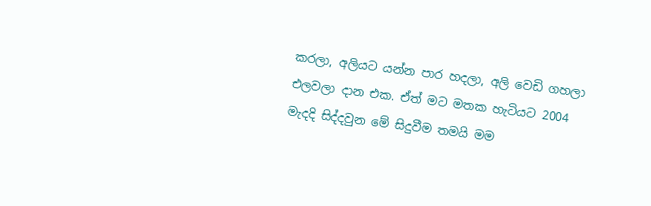කරලා, අලියට යන්න පාර හදලා, අලි වෙඩි ගහලා එලවලා දාන එක. ඒත් මට මතක හැටියට 2004 මැදදි සිද්දවුන මේ සිදුවීම තමයි මම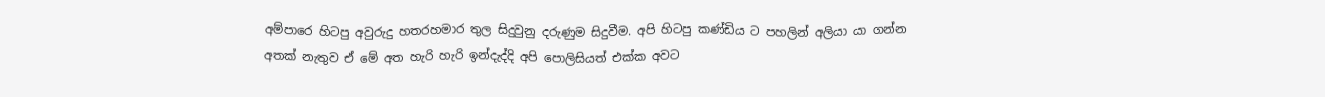අම්පාරෙ හිටපු අවුරුදු හතරහමාර තුල සිදුවුනු දරුණුම සිදුවීම. අපි හිටපු කණ්ඩිය ට පහලින් අලියා යා ගන්න අතක් නැතුව ඒ මේ අත හැරි හැරි ඉන්දැද්දි අපි පොලිසියත් එක්ක අවට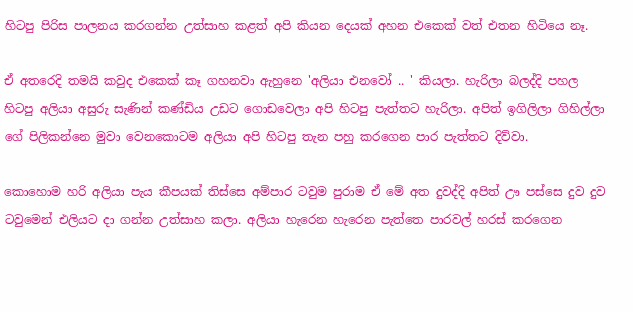හිටපු පිරිස පාලනය කරගන්න උත්සාහ කළත් අපි කියන දෙයක් අහන එකෙක් වත් එතන හිටියෙ නෑ.

ඒ අතරෙදි තමයි කවුද එකෙක් කෑ ගහනවා ඇහුනෙ 'අලියා එනවෝ .. ' කියලා. හැරිලා බලද්දි පහල හිටපු අලියා අසුරු සැණින් කණ්ඩිය උඩට ගොඩවෙලා අපි හිටපු පැත්තට හැරිලා. අපිත් ඉගිලිලා ගිහිල්ලා ගේ පිලිකන්නෙ මුවා වෙනකොටම අලියා අපි හිටපු තැන පහු කරගෙන පාර පැත්තට දිව්වා.

කොහොම හරි අලියා පැය කීපයක් තිස්සෙ අම්පාර ටවුම පුරාම ඒ මේ අත දුවද්දි අපිත් ඌ පස්සෙ දුව දුව ටවුමෙන් එලියට දා ගන්න උත්සාහ කලා. අලියා හැරෙන හැරෙන පැත්තෙ පාරවල් හරස් කරගෙන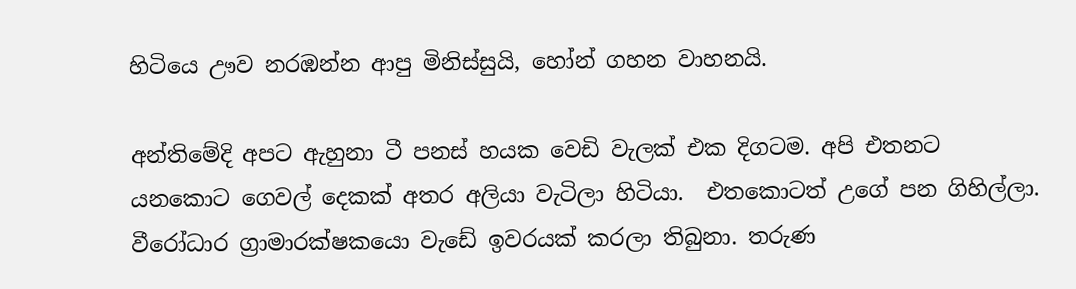හිටියෙ ඌව නරඹන්න ආපු මිනිස්සුයි, හෝන් ගහන වාහනයි.

අන්තිමේදි අපට ඇහුනා ටී පනස් හයක වෙඩි වැලක් එක දිගටම. අපි එතනට යනකොට ගෙවල් දෙකක් අතර අලියා වැටිලා හිටියා.  එතකොටත් උගේ පන ගිහිල්ලා. වීරෝධාර ග්‍රාමාරක්ෂකයො වැඩේ ඉවරයක් කරලා තිබුනා. තරුණ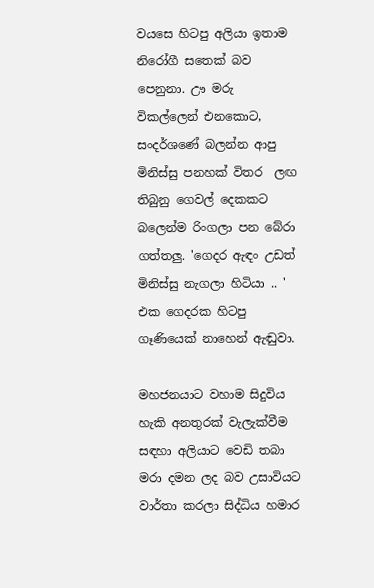වයසෙ හිටපු අලියා ඉතාම නිරෝගී සතෙක් බව පෙනුනා. ඌ මරු විකල්ලෙන් එනකොට, සංදර්ශණේ බලන්න ආපු මිනිස්සු පනහක් විතර  ලඟ තිබුනු ගෙවල් දෙකකට බලෙන්ම රිංගලා පන බේරා ගත්තලු. 'ගෙදර ඇඳං උඩත් මිනිස්සු නැගලා හිටියා .. ' එක ගෙදරක හිටපු ගෑණියෙක් නාහෙන් ඇඬුවා.

මහජනයාට වහාම සිදුවිය හැකි අනතුරක් වැලැක්වීම සඳහා අලියාට වෙඩි තබා මරා දමන ලද බව උසාවියට වාර්තා කරලා සිද්ධිය හමාර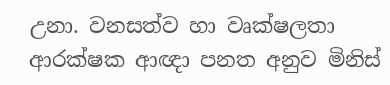උනා. වනසත්ව හා වෘක්ෂලතා ආරක්ෂක ආඥා පනත අනුව මිනිස්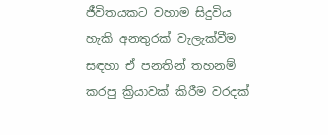ජීවිතයකට වහාම සිදුවිය හැකි අනතුරක් වැලැක්වීම සඳහා ඒ පනතින් තහනම් කරපු ක්‍රියාවක් කිරීම වරදක්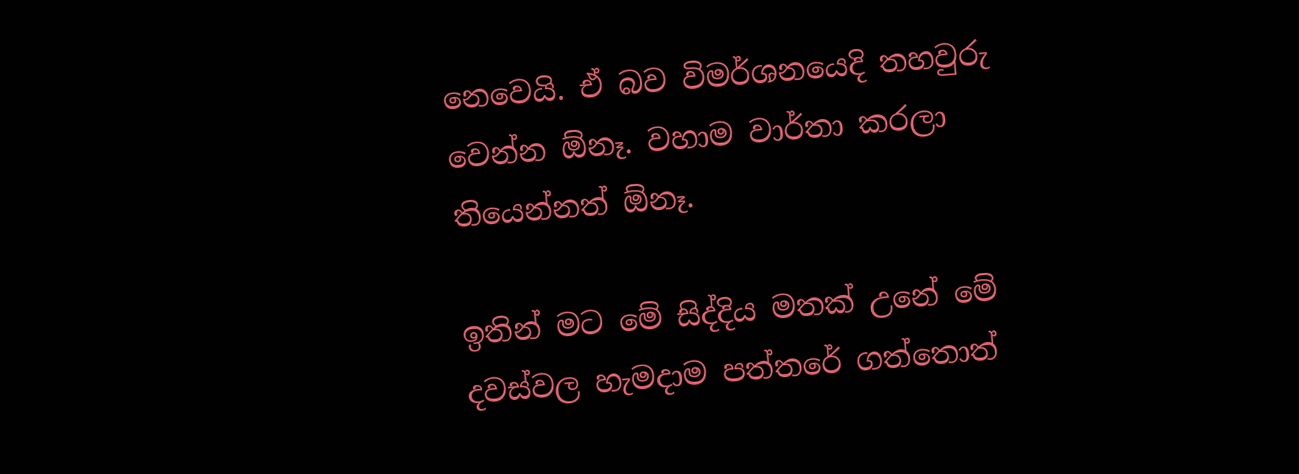නෙවෙයි. ඒ බව විමර්ශනයෙදි තහවුරු වෙන්න ඕනෑ. වහාම වාර්තා කරලා තියෙන්නත් ඕනෑ.

ඉතින් මට මේ සිද්දිය මතක් උනේ මේ දවස්වල හැමදාම පත්තරේ ගත්තොත්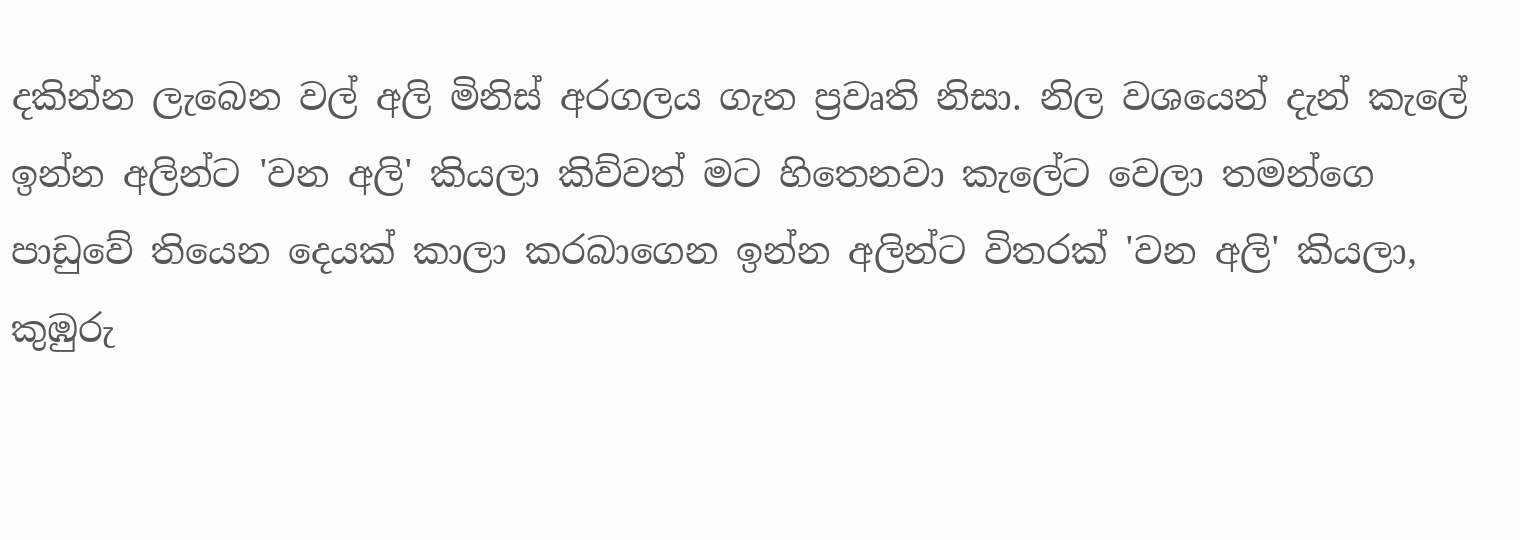දකින්න ලැබෙන වල් අලි මිනිස් අරගලය ගැන ප්‍රවෘති නිසා. නිල වශයෙන් දැන් කැලේ ඉන්න අලින්ට 'වන අලි' කියලා කිව්වත් මට හිතෙනවා කැලේට වෙලා තමන්ගෙ පාඩුවේ තියෙන දෙයක් කාලා කරබාගෙන ඉන්න අලින්ට විතරක් 'වන අලි' කියලා, කුඹුරු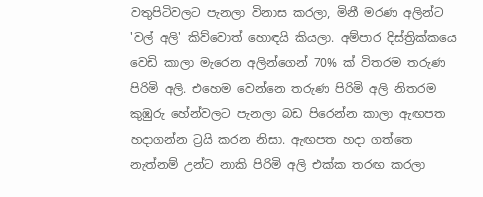වතුපිටිවලට පැනලා විනාස කරලා, මිනී මරණ අලින්ට 'වල් අලි' කිව්වොත් හොඳයි කියලා. අම්පාර දිස්ත්‍රික්කයෙ වෙඩි කාලා මැරෙන අලින්ගෙන් 70% ක් විතරම තරුණ පිරිමි අලි. එහෙම වෙන්නෙ තරුණ පිරිමි අලි නිතරම කුඹුරු හේන්වලට පැනලා බඩ පිරෙන්න කාලා ඇඟපත හදාගන්න ට්‍රයි කරන නිසා. ඇඟපත හදා ගත්තෙ නැත්නම් උන්ට නාකි පිරිමි අලි එක්ක තරඟ කරලා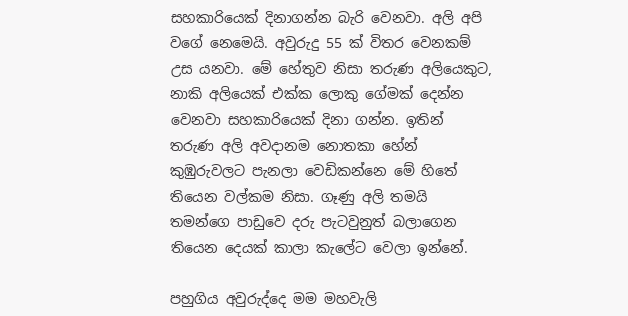සහකාරියෙක් දිනාගන්න බැරි වෙනවා. අලි අපි වගේ නෙමෙයි. අවුරුදු 55 ක් විතර වෙනකම් උස යනවා. මේ හේතුව නිසා තරුණ අලියෙකුට, නාකි අලියෙක් එක්ක ලොකු ගේමක් දෙන්න වෙනවා සහකාරියෙක් දිනා ගන්න. ඉතින් තරුණ අලි අවදානම නොතකා හේන් කුඹුරුවලට පැනලා වෙඩිකන්නෙ මේ හිතේ තියෙන වල්කම නිසා. ගෑණු අලි තමයි තමන්ගෙ පාඩුවෙ දරු පැටවුනුත් බලාගෙන තියෙන දෙයක් කාලා කැලේට වෙලා ඉන්නේ.

පහුගිය අවුරුද්දෙ මම මහවැලි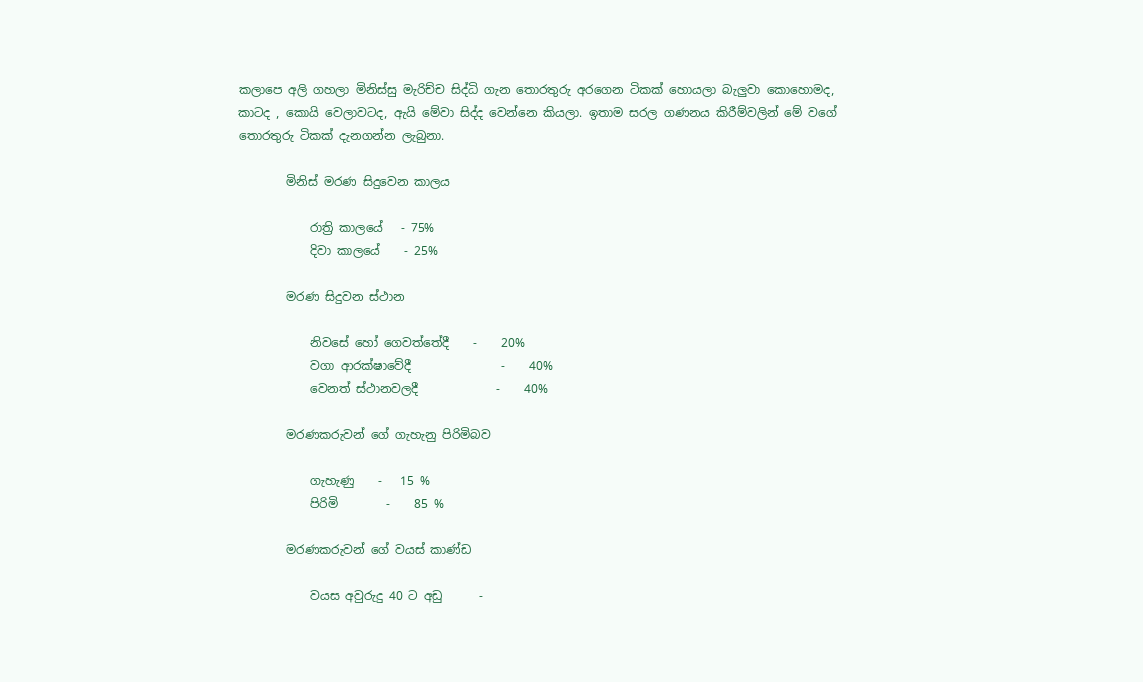කලාපෙ අලි ගහලා මිනිස්සු මැරිච්ච සිද්ධි ගැන තොරතුරු අරගෙන ටිකක් හොයලා බැලුවා කොහොමද, කාටද , කොයි වෙලාවටද, ඇයි මේවා සිද්ද වෙන්නෙ කියලා. ඉතාම සරල ගණනය කිරීම්වලින් මේ වගේ තොරතුරු ටිකක් දැනගන්න ලැබුනා.

        මිනිස් මරණ සිදුවෙන කාලය

            රාත්‍රි කාලයේ   - 75%
            දිවා කාලයේ    - 25%

        මරණ සිදුවන ස්ථාන

            නිවසේ හෝ ගෙවත්තේදී    -    20%
            වගා ආරක්ෂාවේදී               -    40%
            වෙනත් ස්ථානවලදී             -    40%

        මරණකරුවන් ගේ ගැහැනු පිරිමිබව

            ගැහැණු    -   15 %
            පිරිමි        -    85 %

        මරණකරුවන් ගේ වයස් කාණ්ඩ

            වයස අවුරුදු 40 ට අඩු      -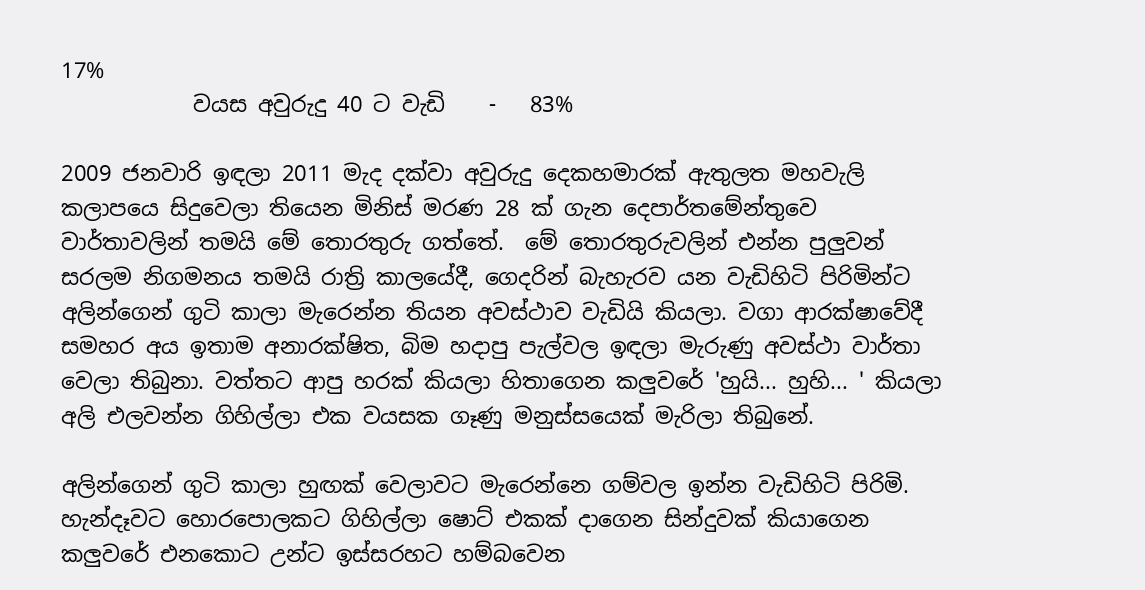17%
            වයස අවුරුදු 40 ට වැඩි    -   83%

2009 ජනවාරි ඉඳලා 2011 මැද දක්වා අවුරුදු දෙකහමාරක් ඇතුලත මහවැලි කලාපයෙ සිදුවෙලා තියෙන මිනිස් මරණ 28 ක් ගැන දෙපාර්තමේන්තුවෙ වාර්තාවලින් තමයි මේ තොරතුරු ගත්තේ.  මේ තොරතුරුවලින් එන්න පුලුවන් සරලම නිගමනය තමයි රාත්‍රි කාලයේදී, ගෙදරින් බැහැරව යන වැඩිහිටි පිරිමින්ට අලින්ගෙන් ගුටි කාලා මැරෙන්න තියන අවස්ථාව වැඩියි කියලා. වගා ආරක්ෂාවේදී සමහර අය ඉතාම අනාරක්ෂිත, බිම හදාපු පැල්වල ඉඳලා මැරුණු අවස්ථා වාර්තා වෙලා තිබුනා. වත්තට ආපු හරක් කියලා හිතාගෙන කලුවරේ 'හුයි... හුහි... ' කියලා අලි එලවන්න ගිහිල්ලා එක වයසක ගෑණු මනුස්සයෙක් මැරිලා තිබුනේ.

අලින්ගෙන් ගුටි කාලා හුඟක් වෙලාවට මැරෙන්නෙ ගම්වල ඉන්න වැඩිහිටි පිරිමි. හැන්දෑවට හොරපොලකට ගිහිල්ලා ෂොට් එකක් දාගෙන සින්දුවක් කියාගෙන කලුවරේ එනකොට උන්ට ඉස්සරහට හම්බවෙන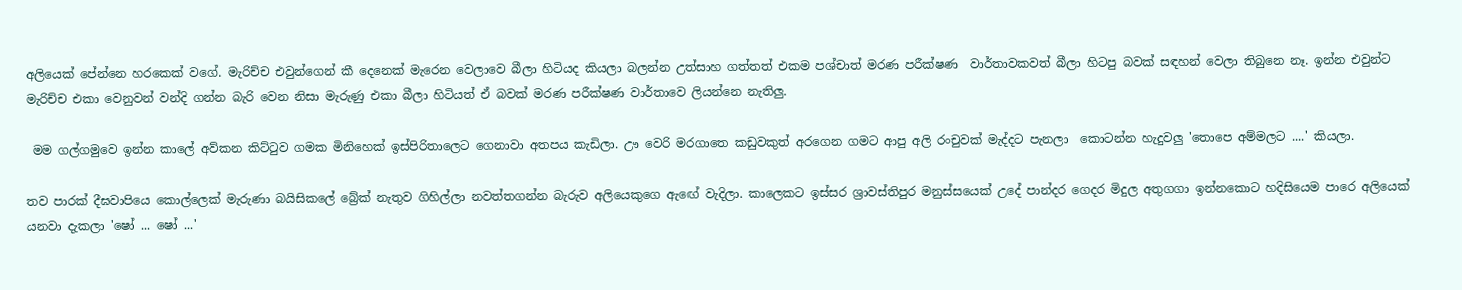අලියෙක් පේන්නෙ හරකෙක් වගේ. මැරිච්ච එවුන්ගෙන් කී දෙනෙක් මැරෙන වෙලාවෙ බීලා හිටියද කියලා බලන්න උත්සාහ ගත්තත් එකම පශ්චාත් මරණ පරීක්ෂණ  වාර්තාවකවත් බීලා හිටපු බවක් සඳහන් වෙලා තිබුනෙ නෑ. ඉන්න එවුන්ට මැරිච්ච එකා වෙනුවන් වන්දි ගන්න බැරි වෙන නිසා මැරුණු එකා බීලා හිටියත් ඒ බවක් මරණ පරීක්ෂණ වාර්තාවෙ ලියන්නෙ නැතිලු.

 මම ගල්ගමුවෙ ඉන්න කාලේ අව්කන කිට්‍ටුව ගමක මිනිහෙක් ඉස්පිරිතාලෙට ගෙනාවා අතපය කැඩිලා. ඌ වෙරි මරගාතෙ කඩුවකුත් අරගෙන ගමට ආපු අලි රංචුවක් මැද්දට පැනලා  කොටන්න හැදුවලු 'තොපෙ අම්මලට ....' කියලා.

තව පාරක් දීඝවාපියෙ කොල්ලෙක් මැරුණා බයිසිකලේ බ්‍රේක් නැතුව ගිහිල්ලා නවත්තගන්න බැරුව අලියෙකුගෙ ඇඟේ වැදිලා. කාලෙකට ඉස්සර ශ්‍රාවස්තිපුර මනුස්සයෙක් උදේ පාන්දර ගෙදර මිදුල අතුගගා ඉන්නකොට හදිසියෙම පාරෙ අලියෙක් යනවා දැකලා 'ෂෝ ... ෂෝ ...'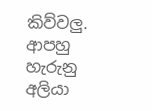කිව්වලු. ආපහු හැරුනු අලියා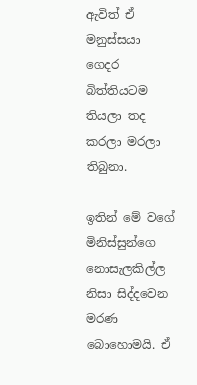ඇවිත් ඒ මනුස්සයා ගෙදර බිත්තියටම තියලා තද කරලා මරලා තිබුනා.

ඉතින් මේ වගේ මිනිස්සුන්ගෙ නොසැලකිල්ල නිසා සිද්දවෙන මරණ බොහොමයි. ඒ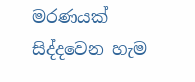මරණයක් සිද්දවෙන හැම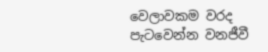වෙලාවකම වරද පැටවෙන්න වනජීවී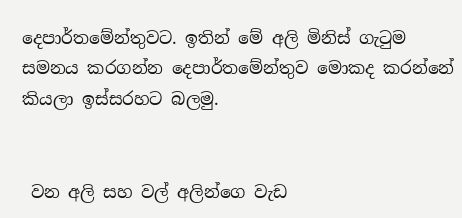දෙපාර්තමේන්තුවට. ඉතින් මේ අලි මිනිස් ගැ‍ටුම සමනය කරගන්න දෙපාර්තමේන්තුව මොකද කරන්නේ කියලා ඉස්සරහට බලමු.


 වන අලි සහ වල් අලින්ගෙ වැඩ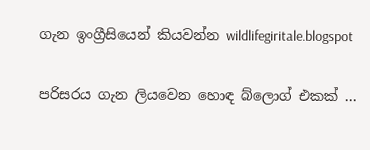ගැන ඉංග්‍රීසියෙන් කියවන්න wildlifegiritale.blogspot


පරිසරය ගැන ලියවෙන හොඳ බ්ලොග් එකක් ...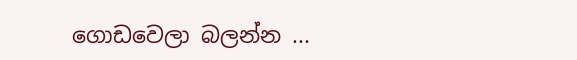ගොඩවෙලා බලන්න ...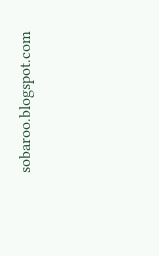sobaroo.blogspot.com